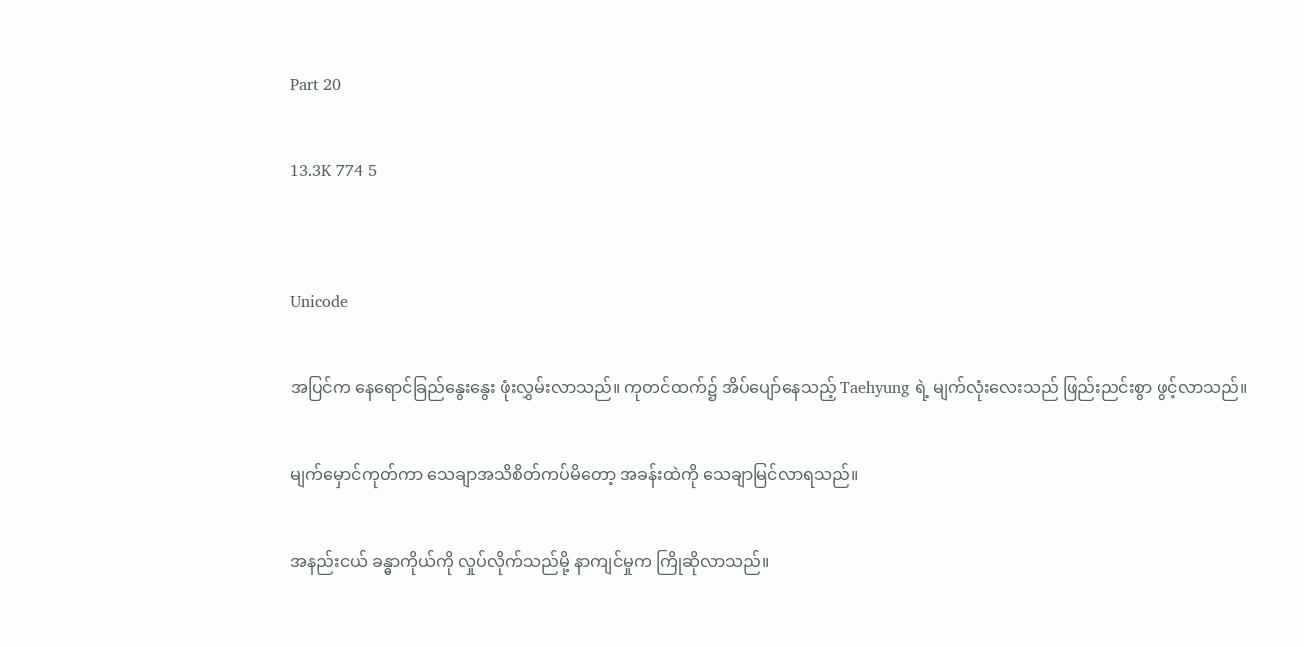Part 20

13.3K 774 5


Unicode

အပြင်က နေရောင်ခြည်နွေးနွေး ဖုံးလွှမ်းလာသည်။ ကုတင်ထက်၌ အိပ်ပျော်နေသည့် Taehyung ရဲ့ မျက်လုံးလေးသည် ဖြည်းညင်းစွာ ဖွင့်လာသည်။

မျက်မှောင်ကုတ်ကာ သေချာအသိစိတ်ကပ်မိတော့ အခန်းထဲကို သေချာမြင်လာရသည်။

အနည်းငယ် ခန္ဓာကိုယ်ကို လှုပ်လိုက်သည်မို့ နာကျင်မှုက ကြိုဆိုလာသည်။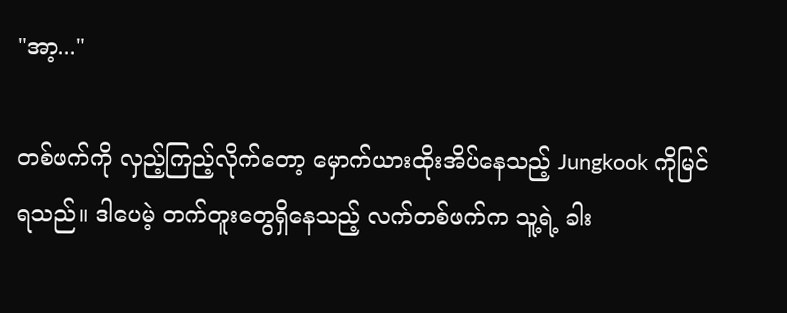"အာ့..."

တစ်ဖက်ကို လှည့်ကြည့်လိုက်တော့ မှောက်ယားထိုးအိပ်နေသည့် Jungkook ကိုမြင်ရသည်။ ဒါပေမဲ့ တက်တူးတွေရှိနေသည့် လက်တစ်ဖက်က သူ့ရဲ့ ခါး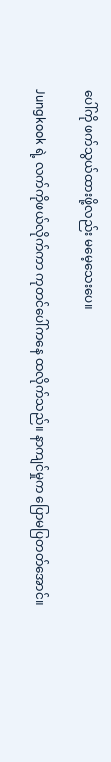ပေါ်ကို ဖက်သွယ်ထားဖို့လည်း မမေ့သေးပေ။

Jungkook ရဲ့ လက်ကိုဖယ်လိုက်ကာ ကုတင်ပေါ်ကနေ ထလိုက်သည်။ နာကျင်မှုက ပြောမပြတတ်အောင်။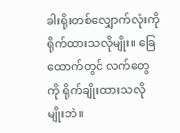ခါးရိုးတစ်လျှောက်လုံးကို ရိုက်ထားသလိုမျိုး။ ခြေထောက်တွင် လက်တွေကို ရိုက်ချိုးထားသလိုမျိုးဘဲ။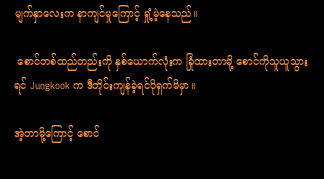မျက်နှာလေးက နာကျင်မှုကြောင့် ရှုံ့မဲ့နေသည်။

 စောင်တစ်ထည်တည်းကို နှစ်ယောက်လုံးက ခြုံထားတာမို့ စောင်ကိုသူယူသွားရင် Jungkook က ဒီတိုင်းကျန်ခဲ့ရင်ပိုရှက်မိမှာ။

အဲ့တာမို့ကြောင့် စောင်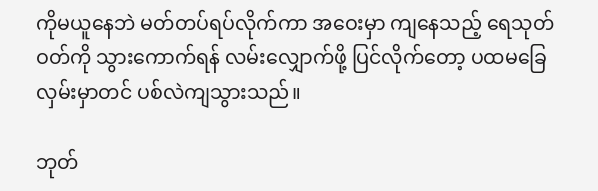ကိုမယူနေဘဲ မတ်တပ်ရပ်လိုက်ကာ အဝေးမှာ ကျနေသည့် ရေသုတ်ဝတ်ကို သွားကောက်ရန် လမ်းလျှောက်ဖို့ ပြင်လိုက်တော့ ပထမခြေလှမ်းမှာတင် ပစ်လဲကျသွားသည်။

ဘုတ်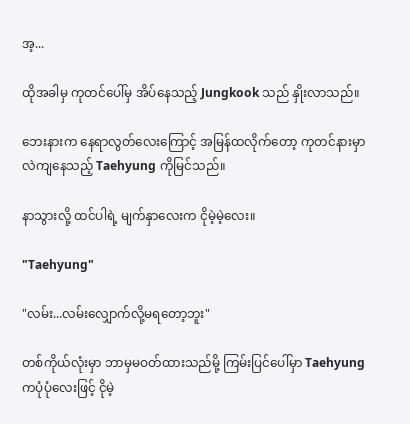အ့...

ထိုအခါမှ ကုတင်ပေါ်မှ အိပ်နေသည့် Jungkook သည် နှိုးလာသည်။

ဘေးနားက နေရာလွတ်လေးကြောင့် အမြန်ထလိုက်တော့ ကုတင်နားမှာ လဲကျနေသည့် Taehyung ကိုမြင်သည်။

နာသွားလို့ ထင်ပါရဲ့ မျက်နှာလေးက ငိုမဲ့မဲ့လေး။

"Taehyung"

"လမ်း...လမ်းလျှောက်လို့မရတော့ဘူး"

တစ်ကိုယ်လုံးမှာ ဘာမှမဝတ်ထားသည်မို့ ကြမ်းပြင်ပေါ်မှာ Taehyung ကပုံပုံလေးဖြင့် ငိုမဲ့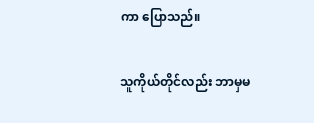ကာ ပြောသည်။

သူကိုယ်တိုင်လည်း ဘာမှမ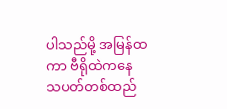ပါသည်မို့ အမြန်ထကာ ဗီရိုထဲကနေ သပတ်တစ်ထည်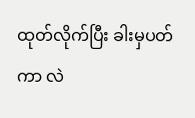ထုတ်လိုက်ပြီး ခါးမှပတ်ကာ လဲ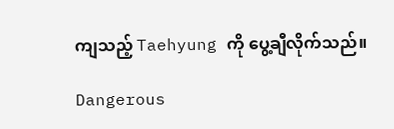ကျသည့် Taehyung ကို ပွေ့ချီလိုက်သည်။

Dangerous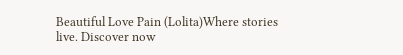Beautiful Love Pain (Lolita)Where stories live. Discover now